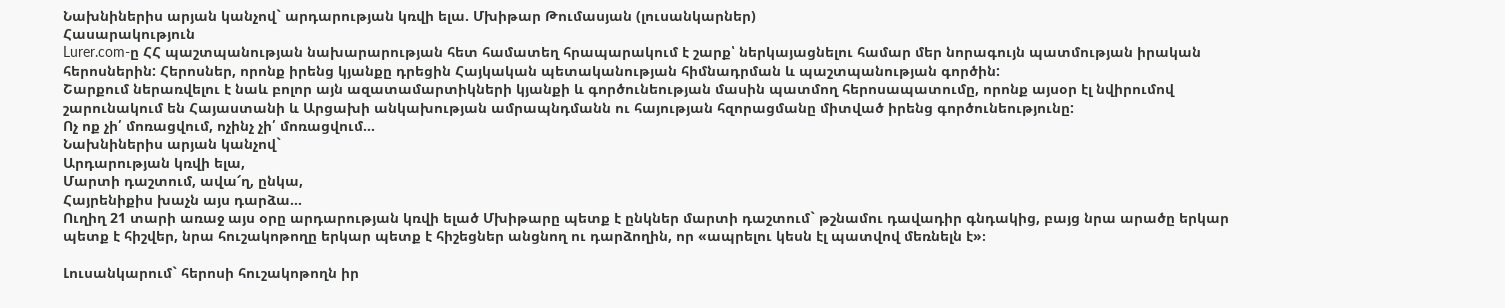Նախնիներիս արյան կանչով` արդարության կռվի ելա. Մխիթար Թումասյան (լուսանկարներ)
Հասարակություն
Lurer.com-ը ՀՀ պաշտպանության նախարարության հետ համատեղ հրապարակում է շարք՝ ներկայացնելու համար մեր նորագույն պատմության իրական հերոսներին: Հերոսներ, որոնք իրենց կյանքը դրեցին Հայկական պետականության հիմնադրման և պաշտպանության գործին:
Շարքում ներառվելու է նաև բոլոր այն ազատամարտիկների կյանքի և գործունեության մասին պատմող հերոսապատումը, որոնք այսօր էլ նվիրումով շարունակում են Հայաստանի և Արցախի անկախության ամրապնդմանն ու հայության հզորացմանը միտված իրենց գործունեությունը:
Ոչ ոք չի՛ մոռացվում, ոչինչ չի՛ մոռացվում...
Նախնիներիս արյան կանչով`
Արդարության կռվի ելա,
Մարտի դաշտում, ավա՜ղ, ընկա,
Հայրենիքիս խաչն այս դարձա…
Ուղիղ 21 տարի առաջ այս օրը արդարության կռվի ելած Մխիթարը պետք է ընկներ մարտի դաշտում` թշնամու դավադիր գնդակից, բայց նրա արածը երկար պետք է հիշվեր, նրա հուշակոթողը երկար պետք է հիշեցներ անցնող ու դարձողին, որ «ապրելու կեսն էլ պատվով մեռնելն է»։

Լուսանկարում` հերոսի հուշակոթողն իր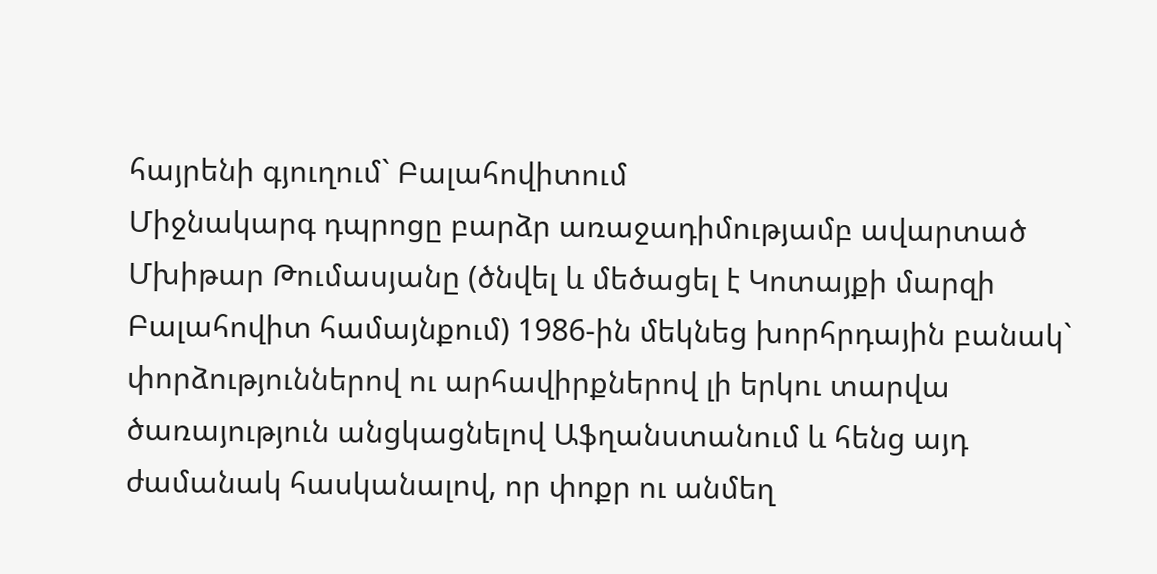հայրենի գյուղում` Բալահովիտում
Միջնակարգ դպրոցը բարձր առաջադիմությամբ ավարտած Մխիթար Թումասյանը (ծնվել և մեծացել է Կոտայքի մարզի Բալահովիտ համայնքում) 1986-ին մեկնեց խորհրդային բանակ` փորձություններով ու արհավիրքներով լի երկու տարվա ծառայություն անցկացնելով Աֆղանստանում և հենց այդ ժամանակ հասկանալով, որ փոքր ու անմեղ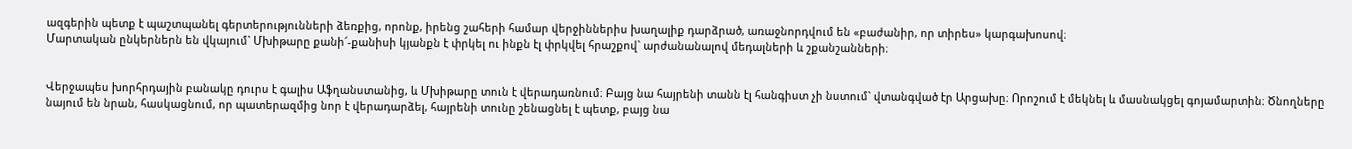ազգերին պետք է պաշտպանել գերտերությունների ձեռքից, որոնք, իրենց շահերի համար վերջիններիս խաղալիք դարձրած, առաջնորդվում են «բաժանիր, որ տիրես» կարգախոսով։
Մարտական ընկերներն են վկայում` Մխիթարը քանի՜-քանիսի կյանքն է փրկել ու ինքն էլ փրկվել հրաշքով` արժանանալով մեդալների և շքանշանների։


Վերջապես խորհրդային բանակը դուրս է գալիս Աֆղանստանից, և Մխիթարը տուն է վերադառնում։ Բայց նա հայրենի տանն էլ հանգիստ չի նստում` վտանգված էր Արցախը։ Որոշում է մեկնել և մասնակցել գոյամարտին։ Ծնողները նայում են նրան, հասկացնում, որ պատերազմից նոր է վերադարձել, հայրենի տունը շենացնել է պետք, բայց նա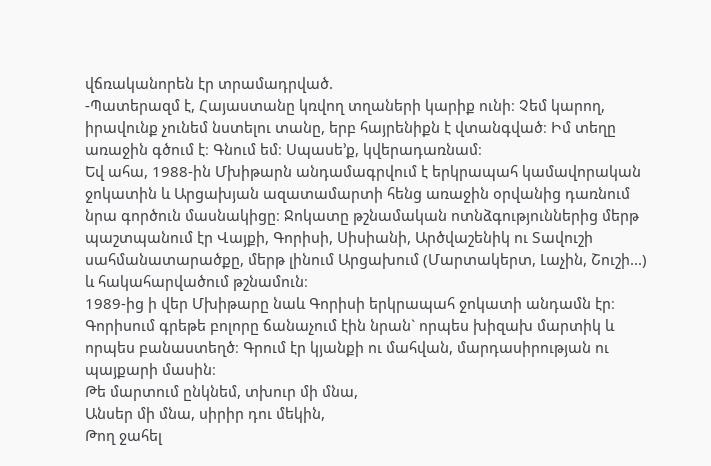վճռականորեն էր տրամադրված.
-Պատերազմ է, Հայաստանը կռվող տղաների կարիք ունի։ Չեմ կարող, իրավունք չունեմ նստելու տանը, երբ հայրենիքն է վտանգված։ Իմ տեղը առաջին գծում է։ Գնում եմ։ Սպասե’ք, կվերադառնամ։
Եվ ահա, 1988-ին Մխիթարն անդամագրվում է երկրապահ կամավորական ջոկատին և Արցախյան ազատամարտի հենց առաջին օրվանից դառնում նրա գործուն մասնակիցը։ Ջոկատը թշնամական ոտնձգություններից մերթ պաշտպանում էր Վայքի, Գորիսի, Սիսիանի, Արծվաշենիկ ու Տավուշի սահմանատարածքը, մերթ լինում Արցախում (Մարտակերտ, Լաչին, Շուշի...) և հակահարվածում թշնամուն։
1989-ից ի վեր Մխիթարը նաև Գորիսի երկրապահ ջոկատի անդամն էր։ Գորիսում գրեթե բոլորը ճանաչում էին նրան` որպես խիզախ մարտիկ և որպես բանաստեղծ։ Գրում էր կյանքի ու մահվան, մարդասիրության ու պայքարի մասին։
Թե մարտում ընկնեմ, տխուր մի մնա,
Անսեր մի մնա, սիրիր դու մեկին,
Թող ջահել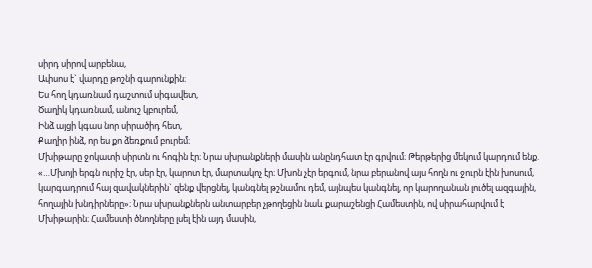սիրդ սիրով արբենա,
Ափսոս է` վարդը թոշնի գարունքին։
Ես հող կդառնամ դաշտում սիգավետ,
Ծաղիկ կդառնամ, անուշ կբուրեմ,
Ինձ այցի կգաս նոր սիրածիդ հետ,
Քաղիր ինձ, որ ես քո ձեռքում բուրեմ։
Մխիթարը ջոկատի սիրտն ու հոգին էր։ Նրա սխրանքների մասին անընդհատ էր գրվում։ Թերթերից մեկում կարդում ենք. «…Մխոյի երգն ուրիշ էր, սեր էր, կարոտ էր, մարտակոչ էր։ Մխոն չէր երգում, նրա բերանով այս հողն ու ջուրն էին խոսում, կարգադրում հայ զավակներին` զենք վերցնել, կանգնել թշնամու դեմ, այնպես կանգնել, որ կարողանան լուծել ազգային, հողային խնդիրները»։ Նրա սխրանքներն անտարբեր չթողեցին նաև քարաշենցի Համեստին, ով սիրահարվում է Մխիթարին։ Համեստի ծնողները լսել էին այդ մասին,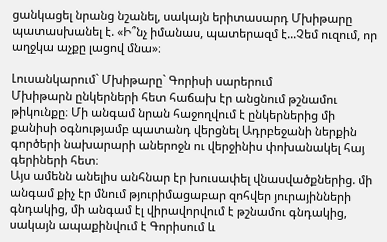ցանկացել նրանց նշանել, սակայն երիտասարդ Մխիթարը պատասխանել է. «Ի՞նչ իմանաս, պատերազմ է...Չեմ ուզում, որ աղջկա աչքը լացով մնա»։

Լուսանկարում` Մխիթարը` Գորիսի սարերում
Մխիթարն ընկերների հետ հաճախ էր անցնում թշնամու թիկունքը։ Մի անգամ նրան հաջողվում է ընկերներից մի քանիսի օգնությամբ պատանդ վերցնել Ադրբեջանի ներքին գործերի նախարարի աներոջն ու վերջինիս փոխանակել հայ գերիների հետ։
Այս ամենն անելիս անհնար էր խուսափել վնասվածքներից. մի անգամ քիչ էր մնում թյուրիմացաբար զոհվեր յուրայինների գնդակից, մի անգամ էլ վիրավորվում է թշնամու գնդակից, սակայն ապաքինվում է Գորիսում և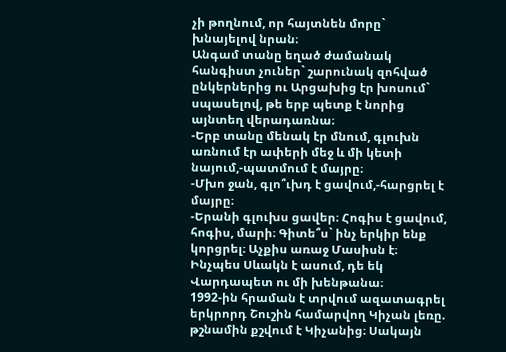չի թողնում, որ հայտնեն մորը` խնայելով նրան։
Անգամ տանը եղած ժամանակ հանգիստ չուներ` շարունակ զոհված ընկերներից ու Արցախից էր խոսում` սպասելով, թե երբ պետք է նորից այնտեղ վերադառնա։
-Երբ տանը մենակ էր մնում, գլուխն առնում էր ափերի մեջ և մի կետի նայում,-պատմում է մայրը։
-Մխո ջան, գլո՞ւխդ է ցավում,-հարցրել է մայրը։
-Երանի գլուխս ցավեր։ Հոգիս է ցավում, հոգիս, մարի։ Գիտե՞ս` ինչ երկիր ենք կորցրել։ Աչքիս առաջ Մասիսն է։ Ինչպես Սևակն է ասում, դե եկ Վարդապետ ու մի խենթանա։
1992-ին հրաման է տրվում ազատագրել երկրորդ Շուշին համարվող Կիչան լեռը. թշնամին քշվում է Կիչանից։ Սակայն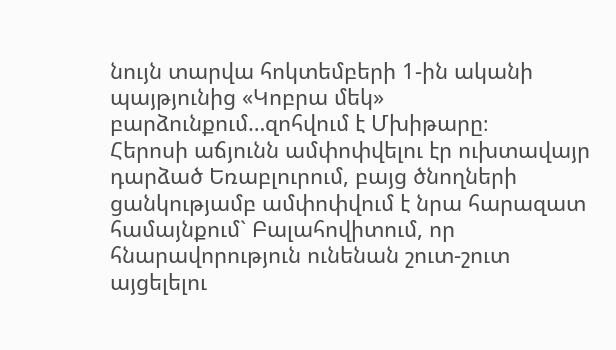նույն տարվա հոկտեմբերի 1-ին ականի պայթյունից «Կոբրա մեկ» բարձունքում…զոհվում է Մխիթարը։
Հերոսի աճյունն ամփոփվելու էր ուխտավայր դարձած Եռաբլուրում, բայց ծնողների ցանկությամբ ամփոփվում է նրա հարազատ համայնքում` Բալահովիտում, որ հնարավորություն ունենան շուտ-շուտ այցելելու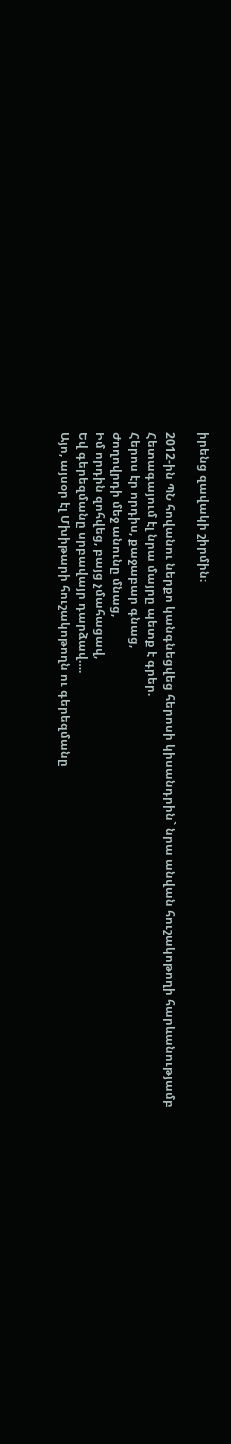իրենց զավակի շիրմին։

2012-ին ՊՆ հովանու ներքո կանգնեցվեց հերոսի կիսանդրին` նրա անվան հուշակոթողի հարևանությամբ
Հետագայում էլ նրա մայրը պետք է գրեր.
Հերոս էր որդիս, քաջաբար գնաց,
Ժողովրդի մեջ անունը մնաց,
Իմ որդին զոհվեց, բայց չմահացավ,
Եվ գերեզմանը սրբավայր դարձավ….
Այո, այսօր էլ Մխիթարի հուշակոթողն ու գերեզմանը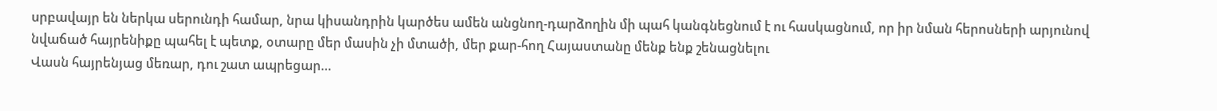սրբավայր են ներկա սերունդի համար, նրա կիսանդրին կարծես ամեն անցնող-դարձողին մի պահ կանգնեցնում է ու հասկացնում, որ իր նման հերոսների արյունով նվաճած հայրենիքը պահել է պետք, օտարը մեր մասին չի մտածի, մեր քար-հող Հայաստանը մենք ենք շենացնելու
Վասն հայրենյաց մեռար, դու շատ ապրեցար…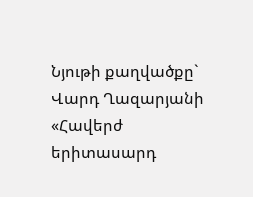Նյութի քաղվածքը` Վարդ Ղազարյանի «Հավերժ երիտասարդ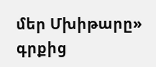մեր Մխիթարը» գրքից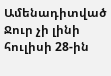Ամենադիտված
Ջուր չի լինի հուլիսի 28-ին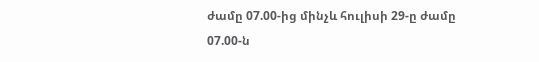ժամը 07.00-ից մինչև հուլիսի 29-ը ժամը 07.00-ն